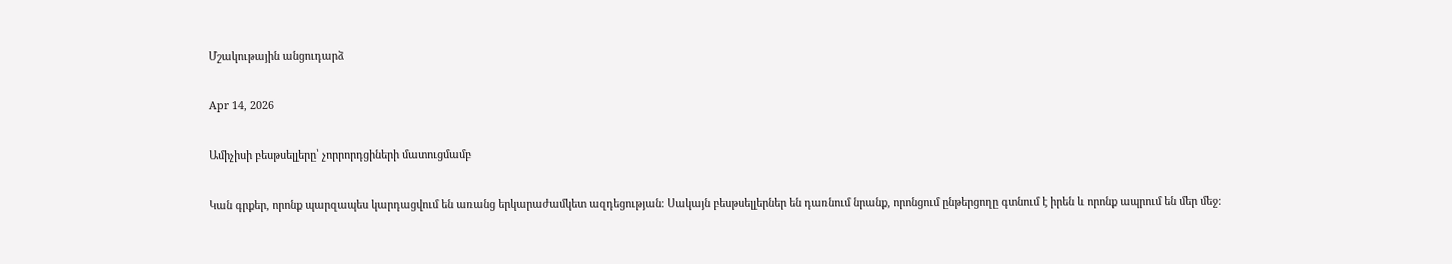Մշակութային անցուդարձ

Apr 14, 2026

Ամիչիսի բեսթսելլերը՝ չորրորդցիների մատուցմամբ

Կան գրքեր, որոնք պարզապես կարդացվում են առանց երկարաժամկետ ազդեցության։ Սակայն բեսթսելլերներ են դառնում նրանք, որոնցում ընթերցողը գտնում է իրեն և որոնք ապրում են մեր մեջ։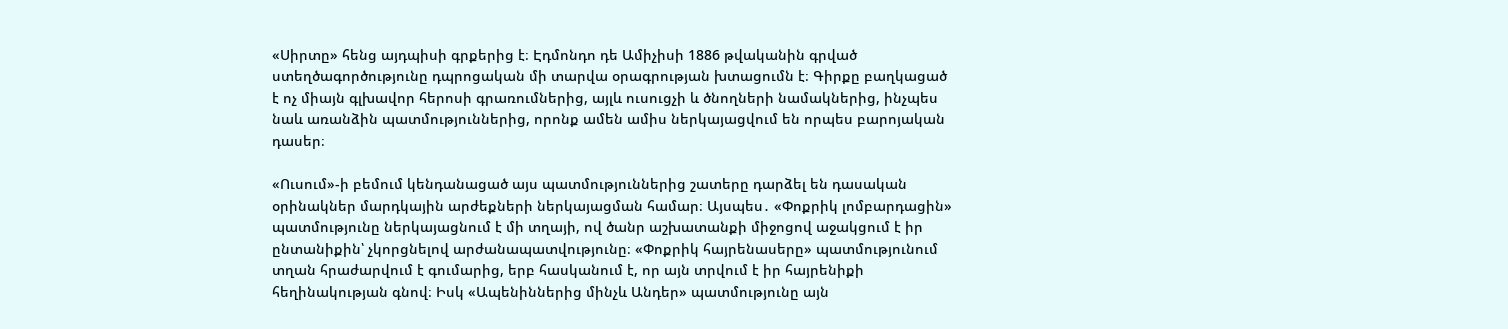«Սիրտը» հենց այդպիսի գրքերից է։ Էդմոնդո դե Ամիչիսի 1886 թվականին գրված ստեղծագործությունը դպրոցական մի տարվա օրագրության խտացումն է։ Գիրքը բաղկացած է ոչ միայն գլխավոր հերոսի գրառումներից, այլև ուսուցչի և ծնողների նամակներից, ինչպես նաև առանձին պատմություններից, որոնք ամեն ամիս ներկայացվում են որպես բարոյական դասեր։

«Ուսում»-ի բեմում կենդանացած այս պատմություններից շատերը դարձել են դասական օրինակներ մարդկային արժեքների ներկայացման համար։ Այսպես․ «Փոքրիկ լոմբարդացին» պատմությունը ներկայացնում է մի տղայի, ով ծանր աշխատանքի միջոցով աջակցում է իր ընտանիքին՝ չկորցնելով արժանապատվությունը։ «Փոքրիկ հայրենասերը» պատմությունում տղան հրաժարվում է գումարից, երբ հասկանում է, որ այն տրվում է իր հայրենիքի հեղինակության գնով։ Իսկ «Ապենիններից մինչև Անդեր» պատմությունը այն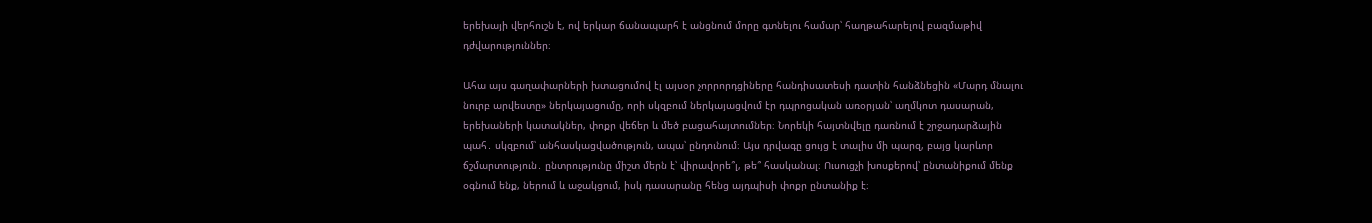երեխայի վերհուշն է, ով երկար ճանապարհ է անցնում մորը գտնելու համար՝ հաղթահարելով բազմաթիվ դժվարություններ։

Ահա այս գաղափարների խտացումով էլ այսօր չորրորդցիները հանդիսատեսի դատին հանձնեցին «Մարդ մնալու նուրբ արվեստը» ներկայացումը, որի սկզբում ներկայացվում էր դպրոցական առօրյան՝ աղմկոտ դասարան, երեխաների կատակներ, փոքր վեճեր և մեծ բացահայտումներ։ Նորեկի հայտնվելը դառնում է շրջադարձային պահ․ սկզբում՝ անհասկացվածություն, ապա՝ ընդունում։ Այս դրվագը ցույց է տալիս մի պարզ, բայց կարևոր ճշմարտություն․ ընտրությունը միշտ մերն է՝ վիրավորե՞լ, թե՞ հասկանալ։ Ուսուցչի խոսքերով՝ ընտանիքում մենք օգնում ենք, ներում և աջակցում, իսկ դասարանը հենց այդպիսի փոքր ընտանիք է։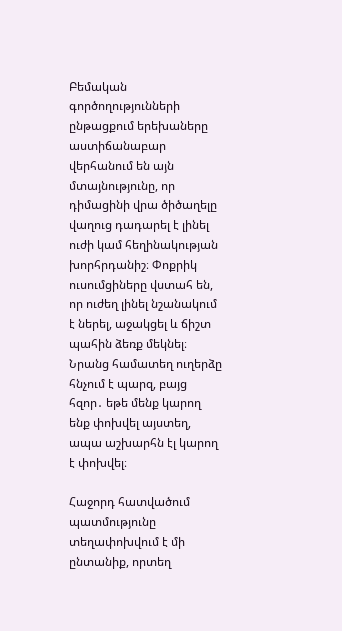Բեմական գործողությունների ընթացքում երեխաները աստիճանաբար վերհանում են այն մտայնությունը, որ  դիմացինի վրա ծիծաղելը վաղուց դադարել է լինել ուժի կամ հեղինակության խորհրդանիշ։ Փոքրիկ ուսումցիները վստահ են, որ ուժեղ լինել նշանակում է ներել, աջակցել և ճիշտ պահին ձեռք մեկնել։ Նրանց համատեղ ուղերձը հնչում է պարզ, բայց հզոր․ եթե մենք կարող ենք փոխվել այստեղ, ապա աշխարհն էլ կարող է փոխվել։

Հաջորդ հատվածում պատմությունը տեղափոխվում է մի ընտանիք, որտեղ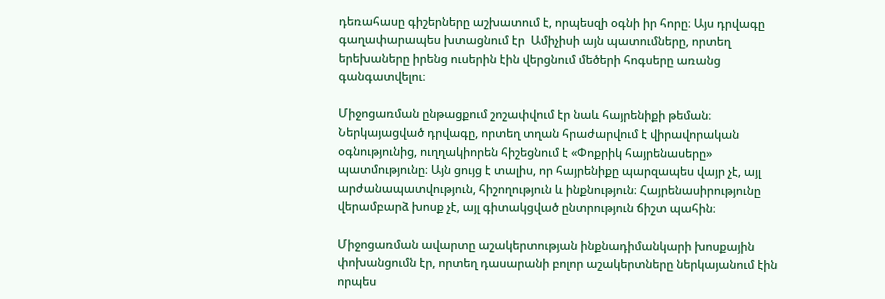դեռահասը գիշերները աշխատում է, որպեսզի օգնի իր հորը։ Այս դրվագը գաղափարապես խտացնում էր  Ամիչիսի այն պատումները, որտեղ երեխաները իրենց ուսերին էին վերցնում մեծերի հոգսերը առանց գանգատվելու։

Միջոցառման ընթացքում շոշափվում էր նաև հայրենիքի թեման։ Ներկայացված դրվագը, որտեղ տղան հրաժարվում է վիրավորական օգնությունից, ուղղակիորեն հիշեցնում է «Փոքրիկ հայրենասերը» պատմությունը։ Այն ցույց է տալիս, որ հայրենիքը պարզապես վայր չէ, այլ արժանապատվություն, հիշողություն և ինքնություն։ Հայրենասիրությունը վերամբարձ խոսք չէ, այլ գիտակցված ընտրություն ճիշտ պահին։

Միջոցառման ավարտը աշակերտության ինքնադիմանկարի խոսքային փոխանցումն էր, որտեղ դասարանի բոլոր աշակերտները ներկայանում էին որպես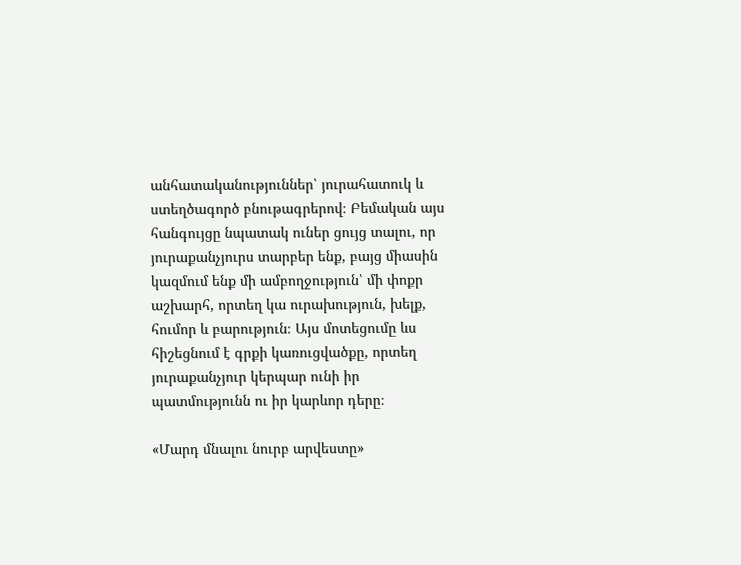անհատականություններ՝ յուրահատուկ և ստեղծագործ բնութագրերով։ Բեմական այս հանգույցը նպատակ ուներ ցույց տալու, որ յուրաքանչյուրս տարբեր ենք, բայց միասին կազմում ենք մի ամբողջություն՝ մի փոքր աշխարհ, որտեղ կա ուրախություն, խելք, հումոր և բարություն։ Այս մոտեցումը ևս հիշեցնում է գրքի կառուցվածքը, որտեղ յուրաքանչյուր կերպար ունի իր պատմությունն ու իր կարևոր դերը։

«Մարդ մնալու նուրբ արվեստը»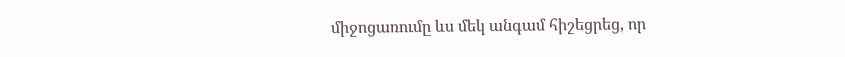միջոցառումը ևս մեկ անգամ հիշեցրեց, որ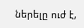ներելը ուժ է,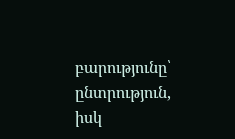բարությունը՝ ընտրություն, իսկ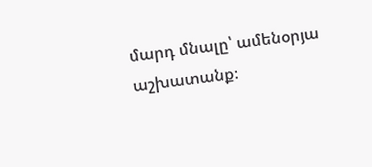մարդ մնալը՝ ամենօրյա աշխատանք։